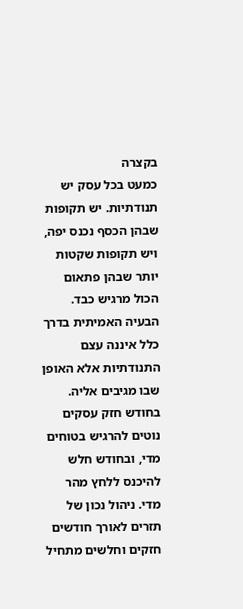בקצרה
כמעט בכל עסק יש תנודתיות. יש תקופות שבהן הכסף נכנס יפה, ויש תקופות שקטות יותר שבהן פתאום הכול מרגיש כבד. הבעיה האמיתית בדרך כלל איננה עצם התנודתיות אלא האופן שבו מגיבים אליה. בחודש חזק עסקים נוטים להרגיש בטוחים מדי, ובחודש חלש להיכנס ללחץ מהר מדי. ניהול נכון של תזרים לאורך חודשים חזקים וחלשים מתחיל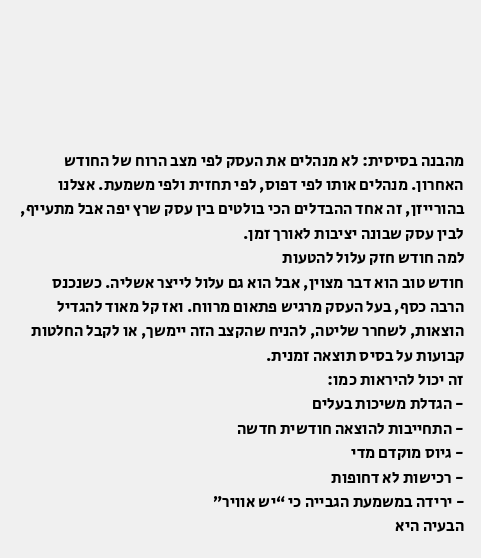מהבנה בסיסית: לא מנהלים את העסק לפי מצב הרוח של החודש האחרון. מנהלים אותו לפי דפוס, לפי תחזית ולפי משמעת. אצלנו בהורייזן, זה אחד ההבדלים הכי בולטים בין עסק שרץ יפה אבל מתעייף, לבין עסק שבונה יציבות לאורך זמן.
למה חודש חזק עלול להטעות
חודש טוב הוא דבר מצוין, אבל הוא גם עלול לייצר אשליה. כשנכנס הרבה כסף, בעל העסק מרגיש פתאום מרווח. ואז קל מאוד להגדיל הוצאות, לשחרר שליטה, להניח שהקצב הזה יימשך, או לקבל החלטות קבועות על בסיס תוצאה זמנית.
זה יכול להיראות כמו:
- הגדלת משיכות בעלים
- התחייבות להוצאה חודשית חדשה
- גיוס מוקדם מדי
- רכישות לא דחופות
- ירידה במשמעת הגבייה כי “יש אוויר”
הבעיה היא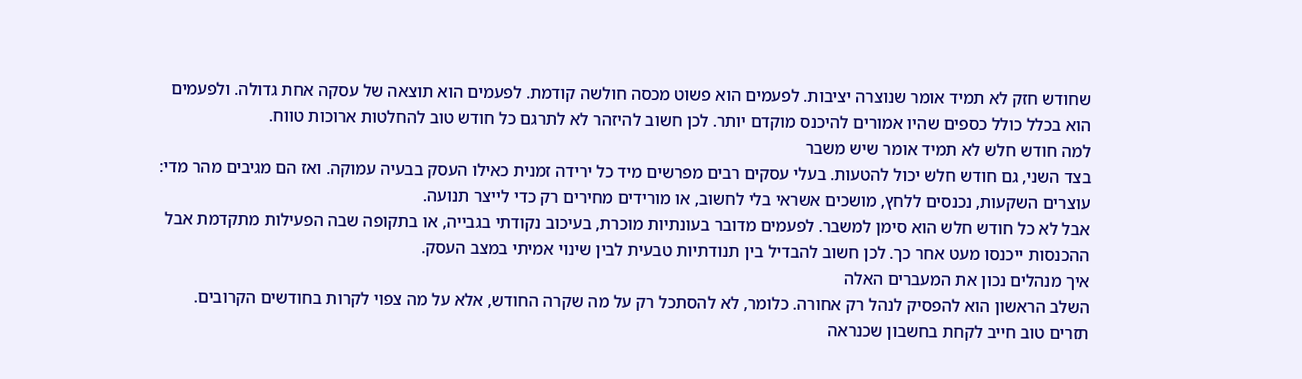שחודש חזק לא תמיד אומר שנוצרה יציבות. לפעמים הוא פשוט מכסה חולשה קודמת. לפעמים הוא תוצאה של עסקה אחת גדולה. ולפעמים הוא בכלל כולל כספים שהיו אמורים להיכנס מוקדם יותר. לכן חשוב להיזהר לא לתרגם כל חודש טוב להחלטות ארוכות טווח.
למה חודש חלש לא תמיד אומר שיש משבר
בצד השני, גם חודש חלש יכול להטעות. בעלי עסקים רבים מפרשים מיד כל ירידה זמנית כאילו העסק בבעיה עמוקה. ואז הם מגיבים מהר מדי: עוצרים השקעות, נכנסים ללחץ, מושכים אשראי בלי לחשוב, או מורידים מחירים רק כדי לייצר תנועה.
אבל לא כל חודש חלש הוא סימן למשבר. לפעמים מדובר בעונתיות מוכרת, בעיכוב נקודתי בגבייה, או בתקופה שבה הפעילות מתקדמת אבל ההכנסות ייכנסו מעט אחר כך. לכן חשוב להבדיל בין תנודתיות טבעית לבין שינוי אמיתי במצב העסק.
איך מנהלים נכון את המעברים האלה
השלב הראשון הוא להפסיק לנהל רק אחורה. כלומר, לא להסתכל רק על מה שקרה החודש, אלא על מה צפוי לקרות בחודשים הקרובים. תזרים טוב חייב לקחת בחשבון שכנראה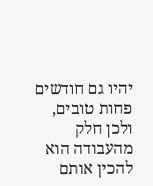יהיו גם חודשים פחות טובים, ולכן חלק מהעבודה הוא להכין אותם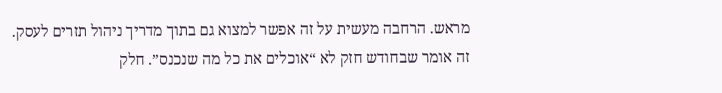מראש. הרחבה מעשית על זה אפשר למצוא גם בתוך מדריך ניהול תזרים לעסק.
זה אומר שבחודש חזק לא “אוכלים את כל מה שנכנס”. חלק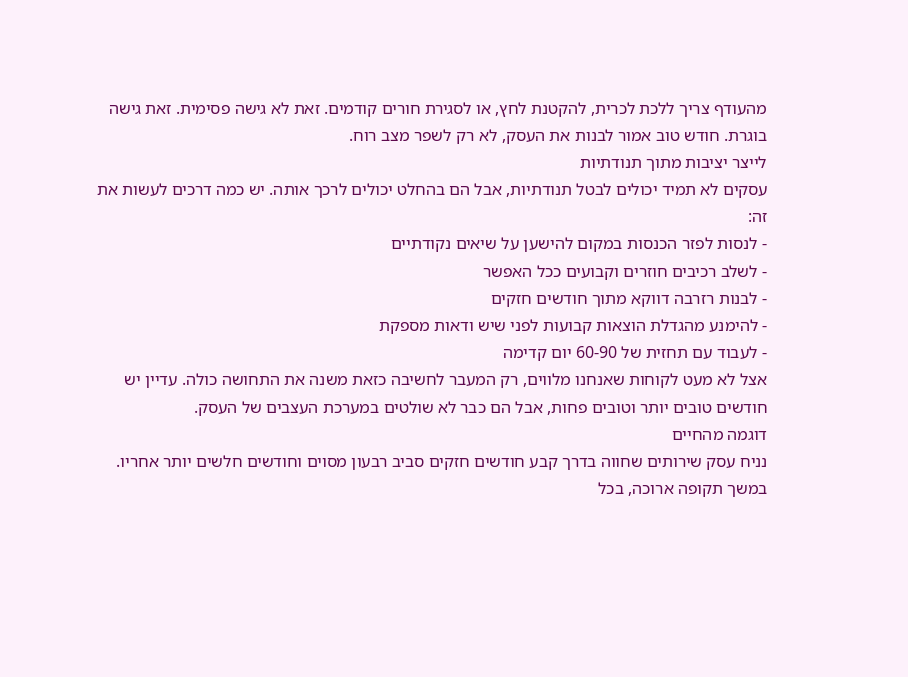מהעודף צריך ללכת לכרית, להקטנת לחץ, או לסגירת חורים קודמים. זאת לא גישה פסימית. זאת גישה בוגרת. חודש טוב אמור לבנות את העסק, לא רק לשפר מצב רוח.
לייצר יציבות מתוך תנודתיות
עסקים לא תמיד יכולים לבטל תנודתיות, אבל הם בהחלט יכולים לרכך אותה. יש כמה דרכים לעשות את זה:
- לנסות לפזר הכנסות במקום להישען על שיאים נקודתיים
- לשלב רכיבים חוזרים וקבועים ככל האפשר
- לבנות רזרבה דווקא מתוך חודשים חזקים
- להימנע מהגדלת הוצאות קבועות לפני שיש ודאות מספקת
- לעבוד עם תחזית של 60-90 יום קדימה
אצל לא מעט לקוחות שאנחנו מלווים, רק המעבר לחשיבה כזאת משנה את התחושה כולה. עדיין יש חודשים טובים יותר וטובים פחות, אבל הם כבר לא שולטים במערכת העצבים של העסק.
דוגמה מהחיים
נניח עסק שירותים שחווה בדרך קבע חודשים חזקים סביב רבעון מסוים וחודשים חלשים יותר אחריו. במשך תקופה ארוכה, בכל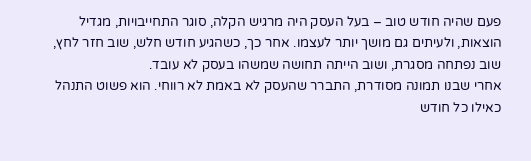פעם שהיה חודש טוב – בעל העסק היה מרגיש הקלה, סוגר התחייבויות, מגדיל הוצאות, ולעיתים גם מושך יותר לעצמו. אחר כך, כשהגיע חודש חלש, שוב חזר לחץ, שוב נפתחה מסגרת, ושוב הייתה תחושה שמשהו בעסק לא עובד.
אחרי שבנו תמונה מסודרת, התברר שהעסק לא באמת לא רווחי. הוא פשוט התנהל כאילו כל חודש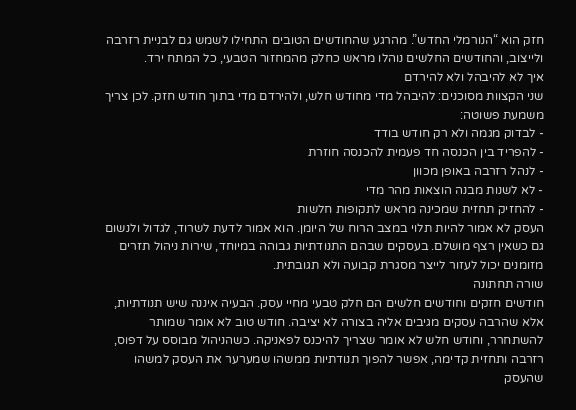חזק הוא “הנורמלי החדש”. מהרגע שהחודשים הטובים התחילו לשמש גם לבניית רזרבה ולייצוב, והחודשים החלשים נוהלו מראש כחלק מהמחזור הטבעי, כל המתח ירד.
איך לא להיבהל ולא להירדם
שני הקצוות מסוכנים: להיבהל מדי מחודש חלש, ולהירדם מדי בתוך חודש חזק. לכן צריך משמעת פשוטה:
- לבדוק מגמה ולא רק חודש בודד
- להפריד בין הכנסה חד פעמית להכנסה חוזרת
- לנהל רזרבה באופן מכוון
- לא לשנות מבנה הוצאות מהר מדי
- להחזיק תחזית שמכינה מראש לתקופות חלשות
העסק לא אמור להיות תלוי במצב הרוח של היומן. הוא אמור לדעת לשרוד, לגדול ולנשום גם כשאין רצף מושלם. בעסקים שבהם התנודתיות גבוהה במיוחד, שירות ניהול תזרים מזומנים יכול לעזור לייצר מסגרת קבועה ולא תגובתית.
שורה תחתונה
חודשים חזקים וחודשים חלשים הם חלק טבעי מחיי עסק. הבעיה איננה שיש תנודתיות, אלא שהרבה עסקים מגיבים אליה בצורה לא יציבה. חודש טוב לא אומר שמותר להשתחרר, וחודש חלש לא אומר שצריך להיכנס לפאניקה. כשהניהול מבוסס על דפוס, רזרבה ותחזית קדימה, אפשר להפוך תנודתיות ממשהו שמערער את העסק למשהו שהעסק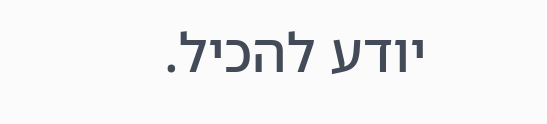יודע להכיל.